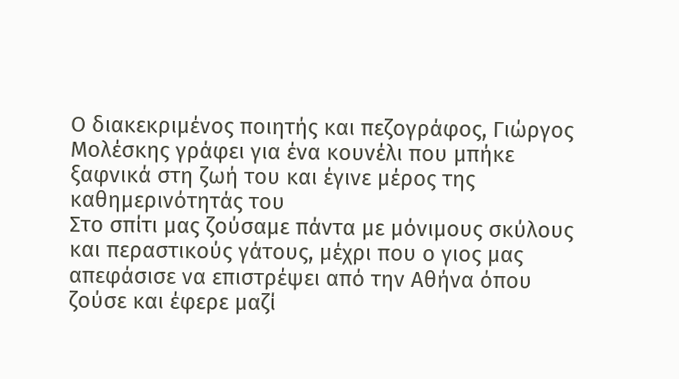Ο διακεκριμένος ποιητής και πεζογράφος, Γιώργος Μολέσκης γράφει για ένα κουνέλι που μπήκε ξαφνικά στη ζωή του και έγινε μέρος της καθημερινότητάς του
Στο σπίτι μας ζούσαμε πάντα με μόνιμους σκύλους και περαστικούς γάτους, μέχρι που ο γιος μας απεφάσισε να επιστρέψει από την Αθήνα όπου ζούσε και έφερε μαζί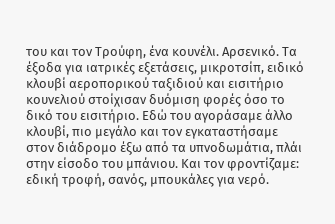του και τον Τρούφη, ένα κουνέλι. Αρσενικό. Τα έξοδα για ιατρικές εξετάσεις, μικροτσίπ, ειδικό κλουβί αεροπορικού ταξιδιού και εισιτήριο κουνελιού στοίχισαν δυόμιση φορές όσο το δικό του εισιτήριο. Εδώ του αγοράσαμε άλλο κλουβί, πιο μεγάλο και τον εγκαταστήσαμε στον διάδρομο έξω από τα υπνοδωμάτια, πλάι στην είσοδο του μπάνιου. Και τον φροντίζαμε: εδική τροφή, σανός, μπουκάλες για νερό.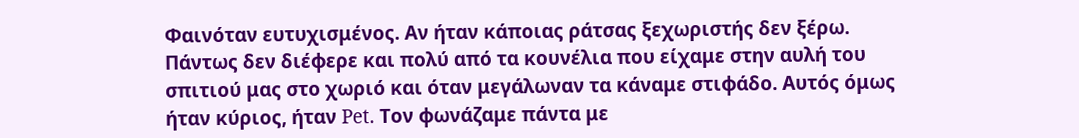Φαινόταν ευτυχισμένος. Αν ήταν κάποιας ράτσας ξεχωριστής δεν ξέρω. Πάντως δεν διέφερε και πολύ από τα κουνέλια που είχαμε στην αυλή του σπιτιού μας στο χωριό και όταν μεγάλωναν τα κάναμε στιφάδο. Αυτός όμως ήταν κύριος, ήταν Pet. Τον φωνάζαμε πάντα με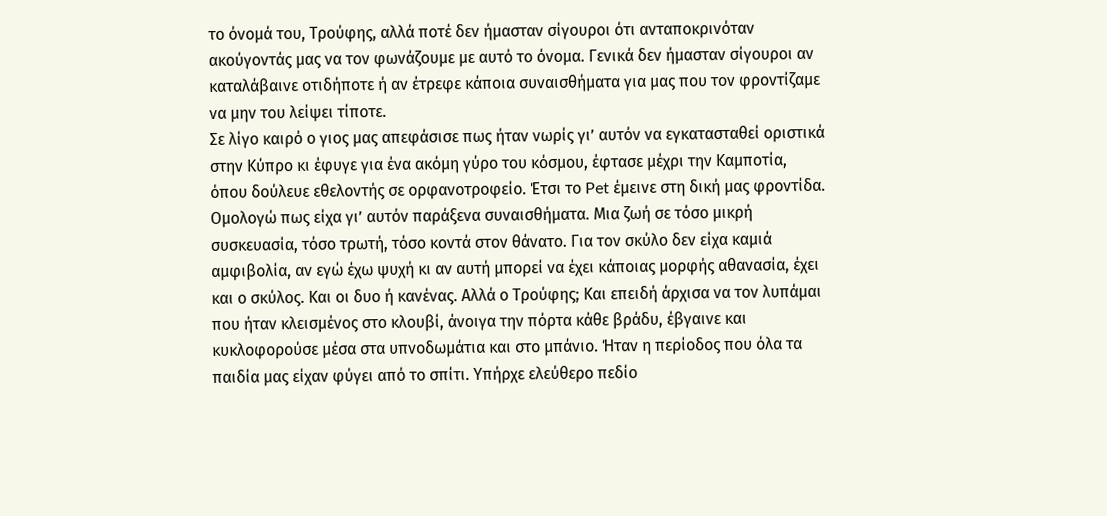το όνομά του, Τρούφης, αλλά ποτέ δεν ήμασταν σίγουροι ότι ανταποκρινόταν ακούγοντάς μας να τον φωνάζουμε με αυτό το όνομα. Γενικά δεν ήμασταν σίγουροι αν καταλάβαινε οτιδήποτε ή αν έτρεφε κάποια συναισθήματα για μας που τον φροντίζαμε να μην του λείψει τίποτε.
Σε λίγο καιρό ο γιος μας απεφάσισε πως ήταν νωρίς γι’ αυτόν να εγκατασταθεί οριστικά στην Κύπρο κι έφυγε για ένα ακόμη γύρο του κόσμου, έφτασε μέχρι την Καμποτία, όπου δούλευε εθελοντής σε ορφανοτροφείο. Έτσι το Pet έμεινε στη δική μας φροντίδα. Ομολογώ πως είχα γι’ αυτόν παράξενα συναισθήματα. Μια ζωή σε τόσο μικρή συσκευασία, τόσο τρωτή, τόσο κοντά στον θάνατο. Για τον σκύλο δεν είχα καμιά αμφιβολία, αν εγώ έχω ψυχή κι αν αυτή μπορεί να έχει κάποιας μορφής αθανασία, έχει και ο σκύλος. Και οι δυο ή κανένας. Αλλά ο Τρούφης; Και επειδή άρχισα να τον λυπάμαι που ήταν κλεισμένος στο κλουβί, άνοιγα την πόρτα κάθε βράδυ, έβγαινε και κυκλοφορούσε μέσα στα υπνοδωμάτια και στο μπάνιο. Ήταν η περίοδος που όλα τα παιδία μας είχαν φύγει από το σπίτι. Υπήρχε ελεύθερο πεδίο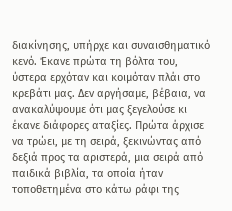διακίνησης, υπήρχε και συναισθηματικό κενό. Έκανε πρώτα τη βόλτα του, ύστερα ερχόταν και κοιμόταν πλάι στο κρεβάτι μας. Δεν αργήσαμε, βέβαια, να ανακαλύψουμε ότι μας ξεγελούσε κι έκανε διάφορες αταξίες. Πρώτα άρχισε να τρώει, με τη σειρά, ξεκινώντας από δεξιά προς τα αριστερά, μια σειρά από παιδικά βιβλία, τα οποία ήταν τοποθετημένα στο κάτω ράφι της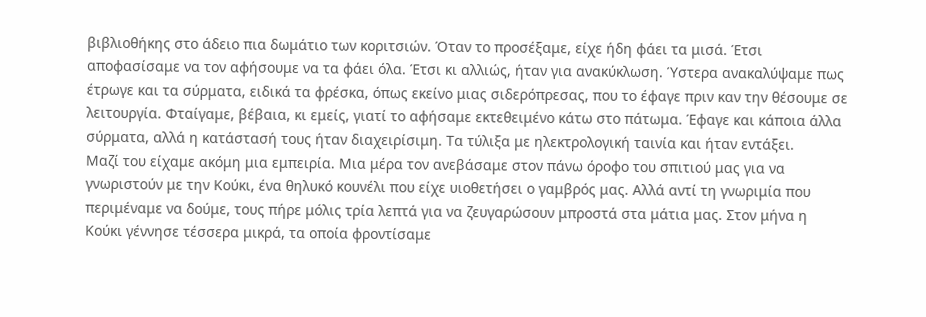βιβλιοθήκης στο άδειο πια δωμάτιο των κοριτσιών. Όταν το προσέξαμε, είχε ήδη φάει τα μισά. Έτσι αποφασίσαμε να τον αφήσουμε να τα φάει όλα. Έτσι κι αλλιώς, ήταν για ανακύκλωση. Ύστερα ανακαλύψαμε πως έτρωγε και τα σύρματα, ειδικά τα φρέσκα, όπως εκείνο μιας σιδερόπρεσας, που το έφαγε πριν καν την θέσουμε σε λειτουργία. Φταίγαμε, βέβαια, κι εμείς, γιατί το αφήσαμε εκτεθειμένο κάτω στο πάτωμα. Έφαγε και κάποια άλλα σύρματα, αλλά η κατάστασή τους ήταν διαχειρίσιμη. Τα τύλιξα με ηλεκτρολογική ταινία και ήταν εντάξει.
Μαζί του είχαμε ακόμη μια εμπειρία. Μια μέρα τον ανεβάσαμε στον πάνω όροφο του σπιτιού μας για να γνωριστούν με την Κούκι, ένα θηλυκό κουνέλι που είχε υιοθετήσει ο γαμβρός μας. Αλλά αντί τη γνωριμία που περιμέναμε να δούμε, τους πήρε μόλις τρία λεπτά για να ζευγαρώσουν μπροστά στα μάτια μας. Στον μήνα η Κούκι γέννησε τέσσερα μικρά, τα οποία φροντίσαμε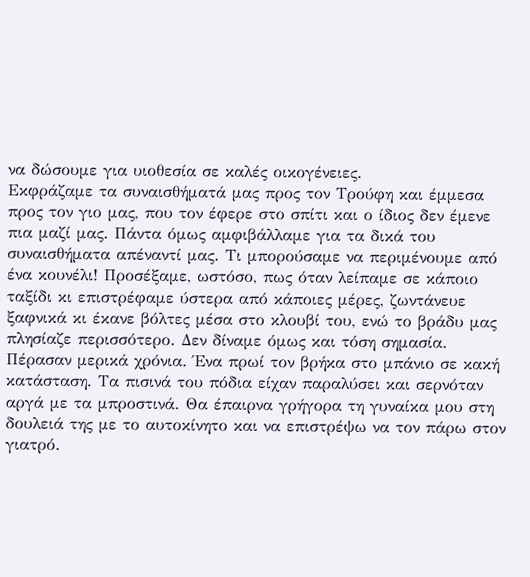να δώσουμε για υιοθεσία σε καλές οικογένειες.
Εκφράζαμε τα συναισθήματά μας προς τον Τρούφη και έμμεσα προς τον γιο μας, που τον έφερε στο σπίτι και ο ίδιος δεν έμενε πια μαζί μας. Πάντα όμως αμφιβάλλαμε για τα δικά του συναισθήματα απέναντί μας. Τι μπορούσαμε να περιμένουμε από ένα κουνέλι! Προσέξαμε, ωστόσο, πως όταν λείπαμε σε κάποιο ταξίδι κι επιστρέφαμε ύστερα από κάποιες μέρες, ζωντάνευε ξαφνικά κι έκανε βόλτες μέσα στο κλουβί του, ενώ το βράδυ μας πλησίαζε περισσότερο. Δεν δίναμε όμως και τόση σημασία.
Πέρασαν μερικά χρόνια. Ένα πρωί τον βρήκα στο μπάνιο σε κακή κατάσταση. Τα πισινά του πόδια είχαν παραλύσει και σερνόταν αργά με τα μπροστινά. Θα έπαιρνα γρήγορα τη γυναίκα μου στη δουλειά της με το αυτοκίνητο και να επιστρέψω να τον πάρω στον γιατρό.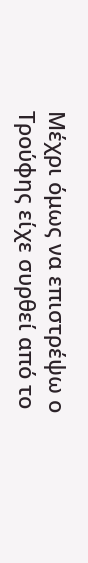Μέχρι όμως να επιστρέψω ο Τρούφης είχε συρθεί από το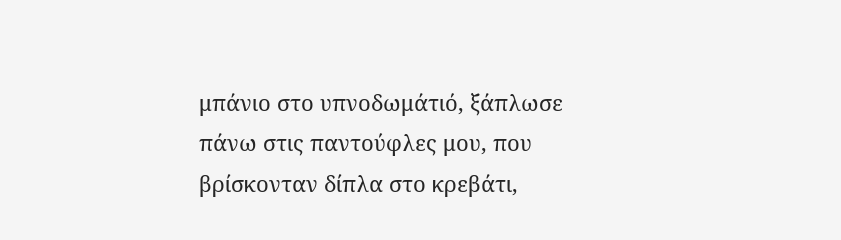μπάνιο στο υπνοδωμάτιό, ξάπλωσε πάνω στις παντούφλες μου, που βρίσκονταν δίπλα στο κρεβάτι,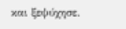και ξεψύχησε.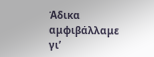Άδικα αμφιβάλλαμε γι’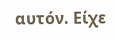αυτόν. Είχε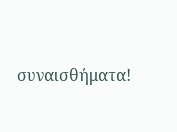συναισθήματα!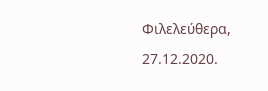Φιλελεύθερα, 27.12.2020.